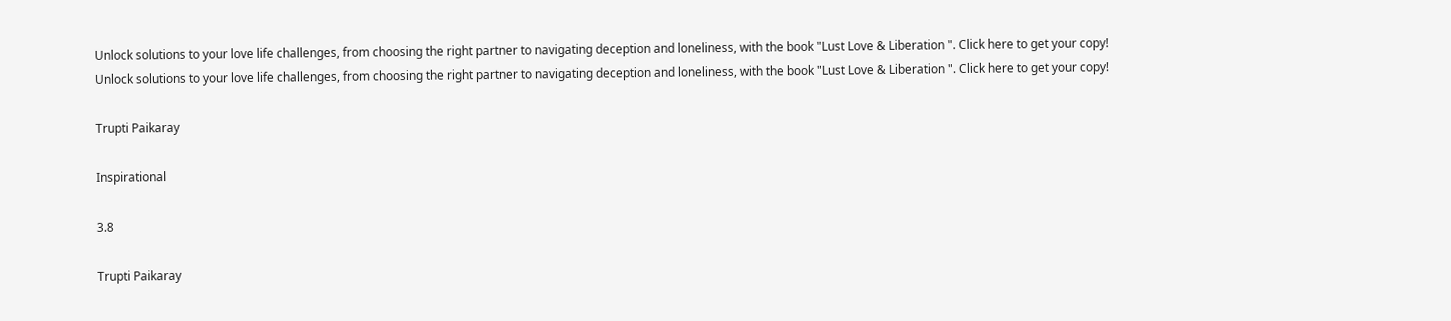Unlock solutions to your love life challenges, from choosing the right partner to navigating deception and loneliness, with the book "Lust Love & Liberation ". Click here to get your copy!
Unlock solutions to your love life challenges, from choosing the right partner to navigating deception and loneliness, with the book "Lust Love & Liberation ". Click here to get your copy!

Trupti Paikaray

Inspirational

3.8

Trupti Paikaray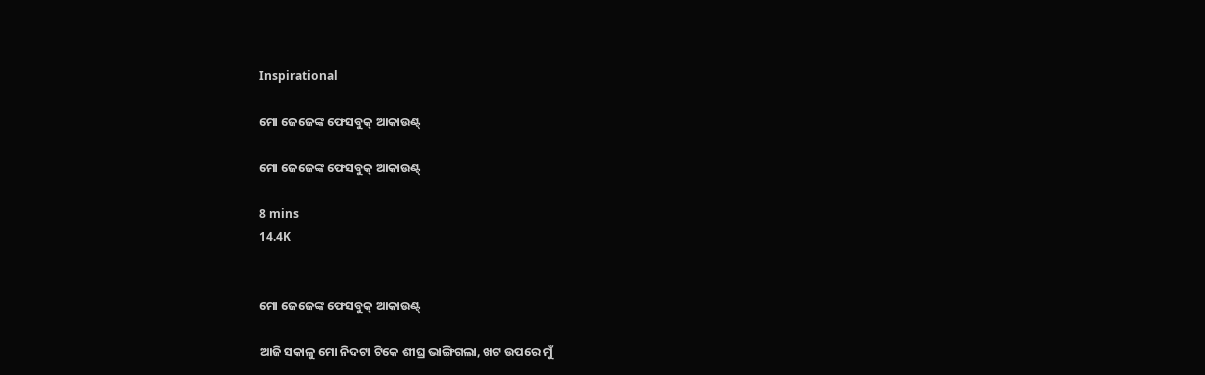Inspirational

ମୋ ଜେଜେଙ୍କ ଫେସବୁକ୍ ଆକାଉଣ୍ଟ୍

ମୋ ଜେଜେଙ୍କ ଫେସବୁକ୍ ଆକାଉଣ୍ଟ୍

8 mins
14.4K


ମୋ ଜେଜେଙ୍କ ଫେସବୁକ୍ ଆକାଉଣ୍ଟ୍

ଆଜି ସକାଳୁ ମୋ ନିଦଟା ଟିକେ ଶୀଘ୍ର ଭାଙ୍ଗିଗଲା, ଖଟ ଉପରେ ମୁଁ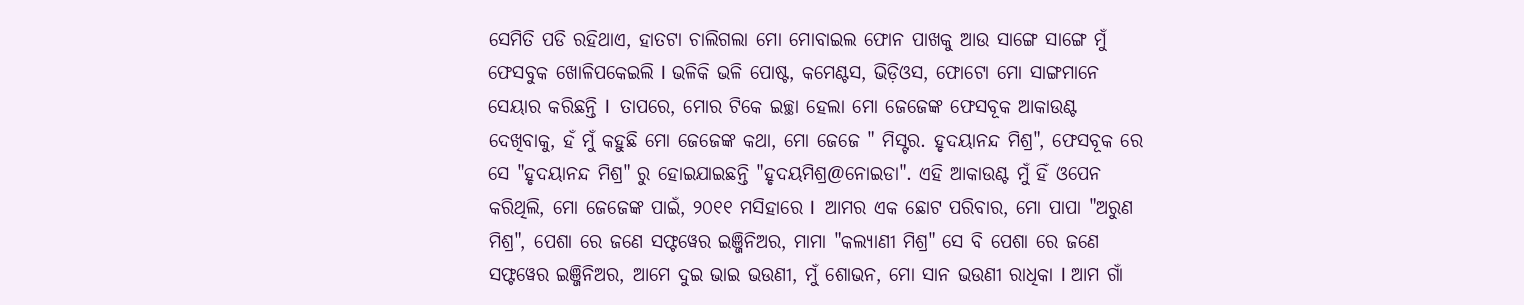ସେମିତି ପଡି ରହିଥାଏ, ହାତଟା ଚାଲିଗଲା ମୋ ମୋବାଇଲ ଫୋନ ପାଖକୁ ଆଉ ସାଙ୍ଗେ ସାଙ୍ଗେ ମୁଁ ଫେସବୁକ ଖୋଳିପକେଇଲି I ଭଳିକି ଭଳି ପୋଷ୍ଟ, କମେଣ୍ଟସ, ଭିଡ଼ିଓସ, ଫୋଟୋ ମୋ ସାଙ୍ଗମାନେ ସେୟାର କରିଛନ୍ତି I  ତାପରେ, ମୋର ଟିକେ ଇଚ୍ଛା ହେଲା ମୋ ଜେଜେଙ୍କ ଫେସବୂକ ଆକାଉଣ୍ଟ ଦେଖିବାକୁ, ହଁ ମୁଁ କହୁଛି ମୋ ଜେଜେଙ୍କ କଥା, ମୋ ଜେଜେ " ମିସ୍ଟର. ହୃଦୟାନନ୍ଦ ମିଶ୍ର", ଫେସବୂକ ରେ ସେ "ହୃଦୟାନନ୍ଦ ମିଶ୍ର" ରୁ ହୋଇଯାଇଛନ୍ତି "ହୃଦୟମିଶ୍ର@ନୋଇଡା". ଏହି ଆକାଉଣ୍ଟ ମୁଁ ହିଁ ଓପେନ କରିଥିଲି, ମୋ ଜେଜେଙ୍କ ପାଇଁ, ୨୦୧୧ ମସିହାରେ I  ଆମର ଏକ ଛୋଟ ପରିବାର, ମୋ ପାପା "ଅରୁଣ ମିଶ୍ର", ପେଶା ରେ ଜଣେ ସଫ୍ଟୱେର ଇଞ୍ଜିନିଅର, ମାମା "କଲ୍ୟାଣୀ ମିଶ୍ର" ସେ ବି ପେଶା ରେ ଜଣେ ସଫ୍ଟୱେର ଇଞ୍ଜିନିଅର, ଆମେ ଦୁଇ ଭାଇ ଭଉଣୀ, ମୁଁ ଶୋଭନ, ମୋ ସାନ ଭଉଣୀ ରାଧିକା I ଆମ ଗାଁ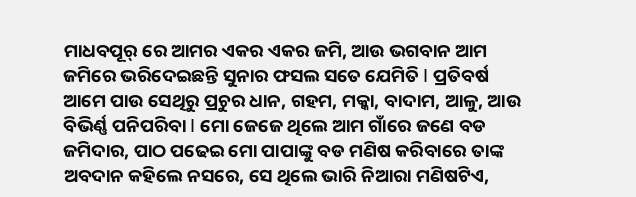ମାଧବପୂର୍ ରେ ଆମର ଏକର ଏକର ଜମି, ଆଉ ଭଗବାନ ଆମ ଜମିରେ ଭରିଦେଇଛନ୍ତି ସୁନାର ଫସଲ ସତେ ଯେମିତି I ପ୍ରତିବର୍ଷ ଆମେ ପାଉ ସେଥିରୁ ପ୍ରଚୁର ଧାନ, ଗହମ, ମକ୍କା, ବାଦାମ, ଆଳୁ, ଆଉ ବିଭିର୍ଣ୍ଣ ପନିପରିବା I ମୋ ଜେଜେ ଥିଲେ ଆମ ଗାଁରେ ଜଣେ ବଡ ଜମିଦାର, ପାଠ ପଢେଇ ମୋ ପାପାଙ୍କୁ ବଡ ମଣିଷ କରିବାରେ ତାଙ୍କ ଅବଦାନ କହିଲେ ନସରେ, ସେ ଥିଲେ ଭାରି ନିଆରା ମଣିଷଟିଏ,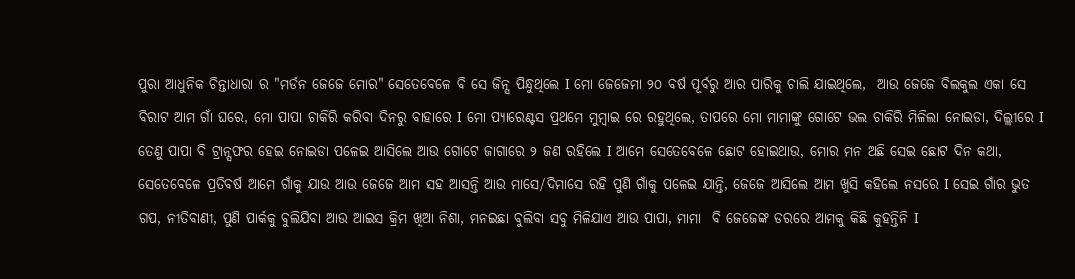ପୁରା ଆଧୁନିକ ଚିନ୍ତାଧାରା ର "ମର୍ଡନ ଜେଜେ ମୋର" ସେତେବେଳେ ବି ସେ ଜିନ୍ସ ପିନ୍ଧୁଥିଲେ I ମୋ ଜେଜେମା ୨୦ ବର୍ଷ ପୂର୍ବରୁ ଆର ପାରିକୁ ଚାଲି ଯାଇଥିଲେ,  ଆଉ ଜେଜେ ବିଲକୁଲ ଏକା ସେ ବିରାଟ ଆମ ଗାଁ ଘରେ, ମୋ ପାପା ଚାକିରି କରିବା ଦିନରୁ ବାହାରେ I ମୋ ପ୍ୟାରେଣ୍ଟସ ପ୍ରଥମେ ମୁମ୍ବାଇ ରେ ରହୁଥିଲେ, ତାପରେ ମୋ ମାମାଙ୍କୁ ଗୋଟେ ଭଲ ଚାକିରି ମିଳିଲା ନୋଇଡା, ଦିଲ୍ଲୀରେ I ତେଣୁ ପାପା ବି ଟ୍ରାନ୍ସଫର ହେଇ ନୋଇଡା ପଳେଇ ଆସିଲେ ଆଉ ଗୋଟେ ଜାଗାରେ ୨ ଜଣ ରହିଲେ I ଆମେ ସେତେବେଳେ ଛୋଟ ହୋଇଥାଉ, ମୋର ମନ ଅଛି ସେଇ ଛୋଟ ଦିନ କଥା, ସେତେବେଳେ ପ୍ରତିବର୍ଷ ଆମେ ଗାଁକୁ ଯାଉ ଆଉ ଜେଜେ ଆମ ସହ ଆସନ୍ତି ଆଉ ମାସେ/ଦିମାସେ ରହି ପୁଣି ଗାଁକୁ ପଳେଇ ଯାନ୍ତି, ଜେଜେ ଆସିଲେ ଆମ ଖୁସି କହିଲେ ନସରେ I ସେଇ ଗାଁର ଭୁତ ଗପ, ନୀତିବାଣୀ, ପୁଣି ପାର୍କକୁ ବୁଲିଯିବା ଆଉ ଆଇସ କ୍ରିମ ଖିଆ ନିଶା, ମନଇଛା ବୁଲିବା ସବୁ ମିଳିଯାଏ ଆଉ ପାପା, ମାମା  ବି ଜେଜେଙ୍କ ଡରରେ ଆମକୁ କିଛି କୁହନ୍ତିନି I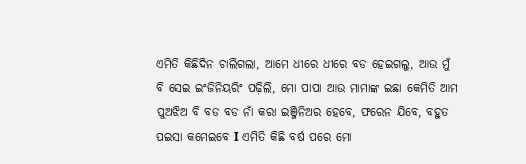ଏମିତି କିଛିଦିନ ଚାଲିଗଲା, ଆମେ ଧୀରେ ଧୀରେ ବଡ ହେଇଗଲୁ, ଆଉ ମୁଁ ବି ସେଇ ଇଂଜିନିୟରିଂ ପଢ଼ିଲି, ମୋ ପାପା ଆଉ ମାମାଙ୍କ ଇଛା କେମିତି ଆମ ପୁଅଝିଅ ବି ବଡ ବଡ ନାଁ କରା ଇଞ୍ଜିନିଅର ହେବେ, ଫରେନ ଯିବେ, ବହୁତ ପଇସା କମେଇବେ I ଏମିତି କିଛି ବର୍ଷ ପରେ ମୋ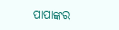ପାପାଙ୍କର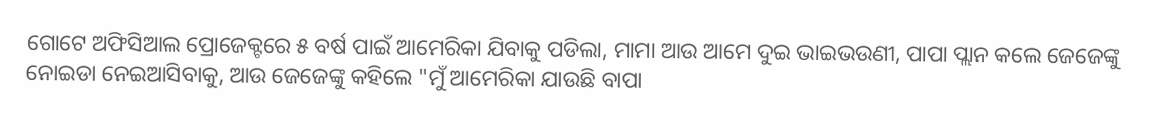ଗୋଟେ ଅଫିସିଆଲ ପ୍ରୋଜେକ୍ଟରେ ୫ ବର୍ଷ ପାଇଁ ଆମେରିକା ଯିବାକୁ ପଡିଲା, ମାମା ଆଉ ଆମେ ଦୁଇ ଭାଇଭଉଣୀ, ପାପା ପ୍ଲାନ କଲେ ଜେଜେଙ୍କୁ ନୋଇଡା ନେଇଆସିବାକୁ, ଆଉ ଜେଜେଙ୍କୁ କହିଲେ "ମୁଁ ଆମେରିକା ଯାଉଛି ବାପା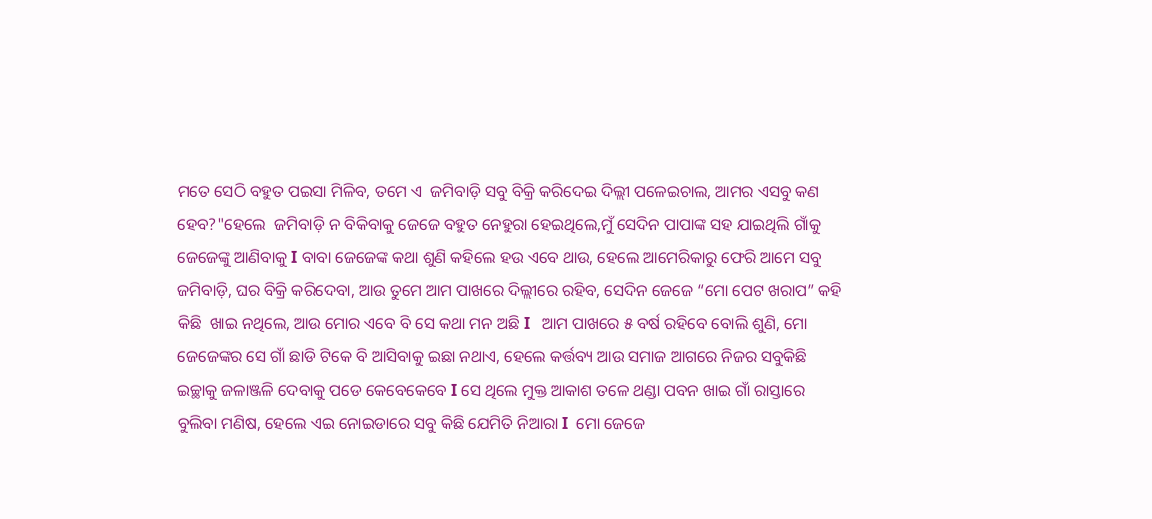ମତେ ସେଠି ବହୁତ ପଇସା ମିଳିବ, ତମେ ଏ  ଜମିବାଡ଼ି ସବୁ ବିକ୍ରି କରିଦେଇ ଦିଲ୍ଲୀ ପଳେଇଚାଲ, ଆମର ଏସବୁ କଣ ହେବ?"ହେଲେ  ଜମିବାଡ଼ି ନ ବିକିବାକୁ ଜେଜେ ବହୁତ ନେହୁରା ହେଇଥିଲେ,ମୁଁ ସେଦିନ ପାପାଙ୍କ ସହ ଯାଇଥିଲି ଗାଁକୁ ଜେଜେଙ୍କୁ ଆଣିବାକୁ I ବାବା ଜେଜେଙ୍କ କଥା ଶୁଣି କହିଲେ ହଉ ଏବେ ଥାଉ, ହେଲେ ଆମେରିକାରୁ ଫେରି ଆମେ ସବୁ ଜମିବାଡ଼ି, ଘର ବିକ୍ରି କରିଦେବା, ଆଉ ତୁମେ ଆମ ପାଖରେ ଦିଲ୍ଲୀରେ ରହିବ, ସେଦିନ ଜେଜେ “ମୋ ପେଟ ଖରାପ” କହି କିଛି  ଖାଇ ନଥିଲେ, ଆଉ ମୋର ଏବେ ବି ସେ କଥା ମନ ଅଛି I   ଆମ ପାଖରେ ୫ ବର୍ଷ ରହିବେ ବୋଲି ଶୁଣି, ମୋ ଜେଜେଙ୍କର ସେ ଗାଁ ଛାଡି ଟିକେ ବି ଆସିବାକୁ ଇଛା ନଥାଏ, ହେଲେ କର୍ତ୍ତବ୍ୟ ଆଉ ସମାଜ ଆଗରେ ନିଜର ସବୁକିଛି ଇଚ୍ଛାକୁ ଜଳାଞ୍ଜଳି ଦେବାକୁ ପଡେ କେବେକେବେ I ସେ ଥିଲେ ମୁକ୍ତ ଆକାଶ ତଳେ ଥଣ୍ଡା ପବନ ଖାଇ ଗାଁ ରାସ୍ତାରେ ବୁଲିବା ମଣିଷ, ହେଲେ ଏଇ ନୋଇଡାରେ ସବୁ କିଛି ଯେମିତି ନିଆରା I  ମୋ ଜେଜେ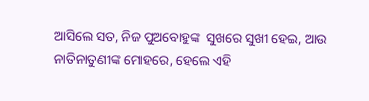ଆସିଲେ ସତ, ନିଜ ପୁଅବୋହୁଙ୍କ  ସୁଖରେ ସୁଖୀ ହେଇ, ଆଉ ନାତିନାତୁଣୀଙ୍କ ମୋହରେ, ହେଲେ ଏହି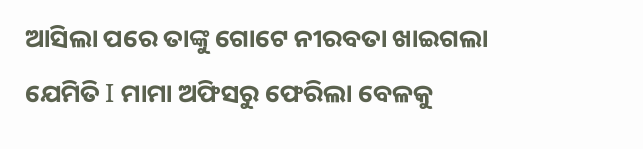ଆସିଲା ପରେ ତାଙ୍କୁ ଗୋଟେ ନୀରବତା ଖାଇଗଲା ଯେମିତି I ମାମା ଅଫିସରୁ ଫେରିଲା ବେଳକୁ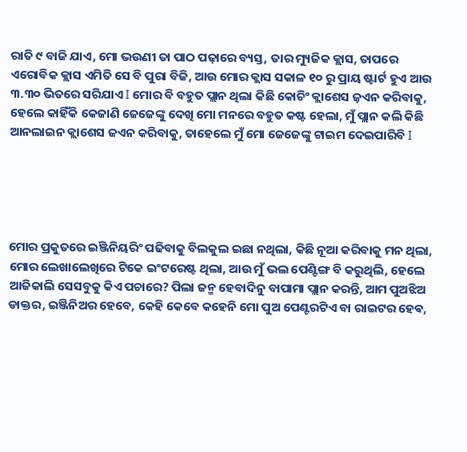ରାତି ୯ ବାଜି ଯାଏ, ମୋ ଭଉଣୀ ତା ପାଠ ପଢ଼ାରେ ବ୍ୟସ୍ତ, ତାର ମ୍ୟୁଜିକ କ୍ଲାସ, ତାପରେ ଏରୋବିକ କ୍ଲାସ ଏମିତି ସେ ବି ପୁରା ବିଜି, ଆଉ ମୋର କ୍ଲାସ ସକାଳ ୧୦ ରୁ ପ୍ରାୟ ଷ୍ଟାର୍ଟ ହୁଏ ଆଉ ୩.୩୦ ଭିତରେ ସରିଯାଏ I ମୋର ବି ବହୁତ ପ୍ଲାନ ଥିଲା କିଛି କୋଚିଂ କ୍ଲାଶେସ ଜ଼ଏନ କରିବାକୁ, ହେଲେ କାହିଁକି କେଜାଣି ଜେଜେଙ୍କୁ ଦେଖି ମୋ ମନରେ ବହୁତ କଷ୍ଟ ହେଲା, ମୁଁ ପ୍ଲାନ କଲି କିଛି ଆନଲାଇନ କ୍ଲାଶେସ ଜଏନ କରିବାକୁ, ତାହେଲେ ମୁଁ ମୋ ଜେଜେଙ୍କୁ ଟାଇମ ଦେଇପାରିବି I





ମୋର ପ୍ରକୁତରେ ଇଞ୍ଜିନିୟରିଂ ପଢିବାକୁ ବିଲକୁଲ ଇଛା ନଥିଲା, କିଛି ନୂଆ କରିବାକୁ ମନ ଥିଲା, ମୋର ଲେଖାଲେଖିରେ ଟିକେ ଇଂଟରେଷ୍ଟ ଥିଲା, ଆଉ ମୁଁ ଭଲ ପେଣ୍ଟିଙ୍ଗ ବି କରୁଥିଲି, ହେଲେ ଆଜିକାଲି ସେସବୁକୁ କିଏ ପଚାରେ? ପିଲା ଜନ୍ମ ହେବାଦିନୁ ବାପାମା ପ୍ଲାନ କରନ୍ତି, ଆମ ପୁଅଝିଅ ଡାକ୍ତର, ଇଞ୍ଜିନିଅର ହେବେ, କେହି କେବେ କହେନି ମୋ ପୁଅ ପେଣ୍ଟରଟିଏ ବା ରାଇଟର ହେଵ,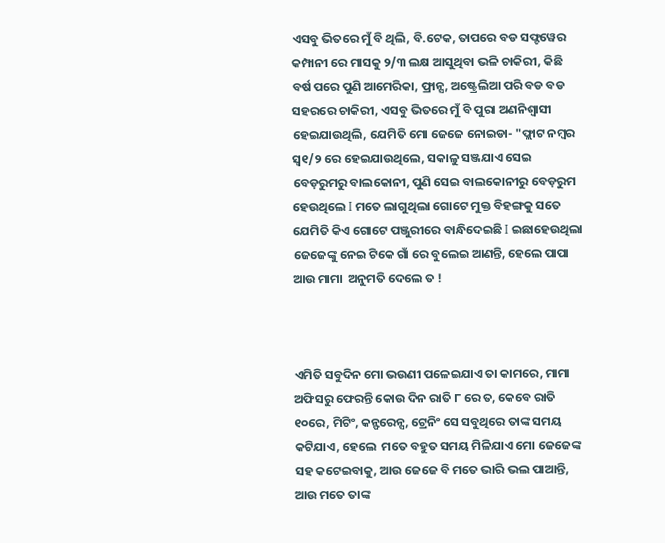ଏସବୁ ଭିତରେ ମୁଁ ବି ଥିଲି, ବି.ଟେକ, ତାପରେ ବଡ ସଫ୍ଟୱେର କମ୍ପାନୀ ରେ ମାସକୁ ୨/୩ ଲକ୍ଷ ଆସୁଥିବା ଭଳି ଚାକିରୀ, କିଛି ବର୍ଷ ପରେ ପୁଣି ଆମେରିକା, ଫ୍ରାନ୍ସ, ଅଷ୍ଟ୍ରେଲିଆ ପରି ବଡ ବଡ ସହରରେ ଚାକିରୀ, ଏସବୁ ଭିତରେ ମୁଁ ବି ପୁରା ଅଣନିଶ୍ୱାସୀ ହେଇଯାଉଥିଲି, ଯେମିତି ମୋ ଜେଜେ ନୋଇଡା- "ଫ୍ଲାଟ ନମ୍ବର ସ୍ୱ୧/୨ ରେ ହେଇଯାଉଥିଲେ, ସକାଳୁ ସଞ୍ଜଯାଏ ସେଇ ବେଡ଼ରୁମରୁ ବାଲକୋନୀ, ପୁଣି ସେଇ ବାଲକୋନୀରୁ ବେଡ଼ରୁମ ହେଉଥିଲେ I ମତେ ଲାଗୁଥିଲା ଗୋଟେ ମୁକ୍ତ ବିହଙ୍ଗକୁ ସତେ ଯେମିତି କିଏ ଗୋଟେ ପଞ୍ଜୁରୀରେ ବାନ୍ଧିଦେଇଛି I ଇଛାହେଉଥିଲା ଜେଜେଙ୍କୁ ନେଇ ଟିକେ ଗାଁ ରେ ବୁଲେଇ ଆଣନ୍ତି, ହେଲେ ପାପା ଆଉ ମାମା  ଅନୁମତି ଦେଲେ ତ !



ଏମିତି ସବୁଦିନ ମୋ ଭଉଣୀ ପଳେଇଯାଏ ତା କାମରେ, ମାମା ଅଫିସରୁ ଫେରନ୍ତି କୋଉ ଦିନ ରାତି ୮ ରେ ତ, କେବେ ରାତି ୧୦ରେ, ମିଟିଂ, କନ୍ଫରେନ୍ସ, ଟ୍ରେନିଂ ସେ ସବୁଥିରେ ତାଙ୍କ ସମୟ କଟିଯାଏ, ହେଲେ  ମତେ ବହୁତ ସମୟ ମିଳିଯାଏ ମୋ ଜେଜେଙ୍କ ସହ କଟେଇବାକୁ, ଆଉ ଜେଜେ ବି ମତେ ଭାରି ଭଲ ପାଆନ୍ତି, ଆଉ ମତେ ତାଙ୍କ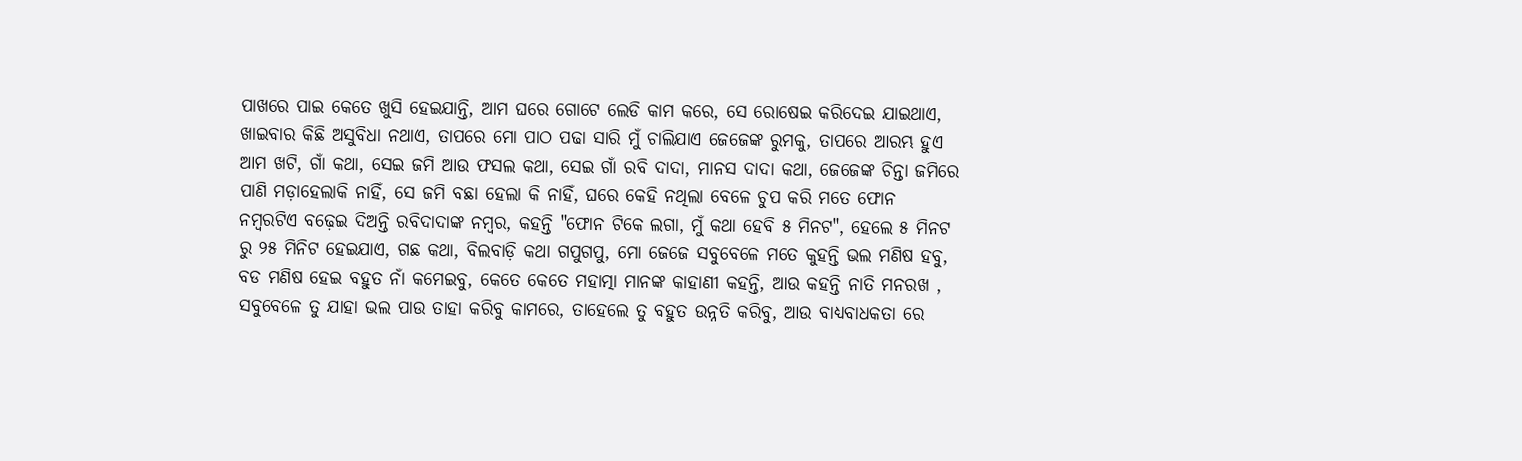ପାଖରେ ପାଇ କେତେ ଖୁସି ହେଇଯାନ୍ତି, ଆମ ଘରେ ଗୋଟେ ଲେଡି କାମ କରେ, ସେ ରୋଷେଇ କରିଦେଇ ଯାଇଥାଏ, ଖାଇବାର କିଛି ଅସୁବିଧା ନଥାଏ, ତାପରେ ମୋ ପାଠ ପଢା ସାରି ମୁଁ ଚାଲିଯାଏ ଜେଜେଙ୍କ ରୁମକୁ, ତାପରେ ଆରମ୍ଭ ହୁଏ ଆମ ଖଟି, ଗାଁ କଥା, ସେଇ ଜମି ଆଉ ଫସଲ କଥା, ସେଇ ଗାଁ ରବି ଦାଦା, ମାନସ ଦାଦା କଥା, ଜେଜେଙ୍କ ଚିନ୍ତା ଜମିରେ ପାଣି ମଡ଼ାହେଲାକି ନାହିଁ, ସେ ଜମି ବଛା ହେଲା କି ନାହିଁ, ଘରେ କେହି ନଥିଲା ବେଳେ ଚୁପ କରି ମତେ ଫୋନ  ନମ୍ବରଟିଏ ବଢ଼େଇ ଦିଅନ୍ତି ରବିଦାଦାଙ୍କ ନମ୍ବର, କହନ୍ତି "ଫୋନ ଟିକେ ଲଗା, ମୁଁ କଥା ହେବି ୫ ମିନଟ", ହେଲେ ୫ ମିନଟ ରୁ ୨୫ ମିନିଟ ହେଇଯାଏ, ଗଛ କଥା, ବିଲବାଡ଼ି କଥା ଗପୁଗପୁ, ମୋ ଜେଜେ ସବୁବେଳେ ମତେ କୁହନ୍ତି ଭଲ ମଣିଷ ହବୁ, ବଡ ମଣିଷ ହେଇ ବହୁତ ନାଁ କମେଇବୁ, କେତେ କେତେ ମହାତ୍ମା ମାନଙ୍କ କାହାଣୀ କହନ୍ତି, ଆଉ କହନ୍ତି ନାତି ମନରଖ , ସବୁବେଳେ ତୁ ଯାହା ଭଲ ପାଉ ତାହା କରିବୁ କାମରେ, ତାହେଲେ ତୁ ବହୁତ ଉନ୍ନତି କରିବୁ, ଆଉ ବାଧ୍ୟବାଧକତା ରେ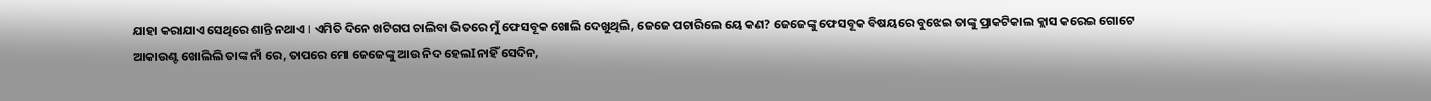ଯାହା କରାଯାଏ ସେଥିରେ ଶାନ୍ତି ନଥାଏ I ଏମିତି ଦିନେ ଖଟିଗପ ଚାଲିବା ଭିତରେ ମୁଁ ଫେସବୂକ ଖୋଲି ଦେଖୁଥିଲି, ଜେଜେ ପଚାରିଲେ ୟେ କଣ? ଜେଜେଙ୍କୁ ଫେସବୂକ ବିଷୟରେ ବୁଝେଇ ତାଙ୍କୁ ପ୍ରାକଟିକାଲ କ୍ଲାସ କରେଇ ଗୋଟେ ଆକାଉଣ୍ଟ ଖୋଲିଲି ତାଙ୍କ ନାଁ ରେ, ତାପରେ ମୋ ଜେଜେଙ୍କୁ ଆଉ ନିଦ ହେଲIନାହିଁ ସେଦିନ,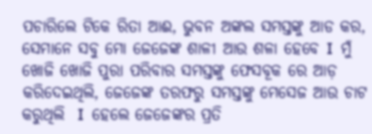ପଚାରିଲେ ଟିକେ ରିତା ଆଈ, ଭୁବନ ଅଙ୍କଲ ସମସ୍ତଙ୍କୁ ଆଡ କର, ସେମାନେ ସବୁ ମୋ ଜେଜେଙ୍କ ଶାଳୀ ଆଉ ଶଳା ହେବେ I  ମୁଁ ଖୋଜି ଖୋଜି ପୁରା ପରିବାର ସମସ୍ତଙ୍କୁ ଫେସବୂକ ରେ ଆଡ଼ କରିଦେଇଥିଲି, ଜେଜେଙ୍କ ତରଫରୁ ସମସ୍ତଙ୍କୁ ମେସେଜ ଆଉ ଚାଟ କରୁଥିଲି  I  ହେଲେ ଜେଜେଙ୍କର ପ୍ରତି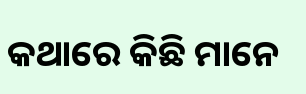କଥାରେ କିଛି ମାନେ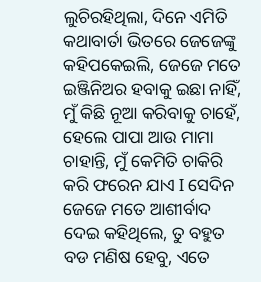ଲୁଚିରହିଥିଲା, ଦିନେ ଏମିତି କଥାବାର୍ତା ଭିତରେ ଜେଜେଙ୍କୁ କହିପକେଇଲି, ଜେଜେ ମତେ ଇଞ୍ଜିନିଅର ହବାକୁ ଇଛା ନାହିଁ, ମୁଁ କିଛି ନୂଆ କରିବାକୁ ଚାହେଁ, ହେଲେ ପାପା ଆଉ ମାମା ଚାହାନ୍ତି, ମୁଁ କେମିତି ଚାକିରି କରି ଫରେନ ଯାଏ I ସେଦିନ ଜେଜେ ମତେ ଆଶୀର୍ବାଦ ଦେଇ କହିଥିଲେ, ତୁ ବହୁତ ବଡ ମଣିଷ ହେବୁ, ଏତେ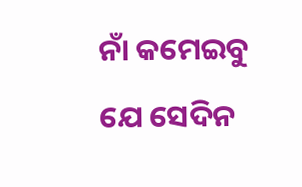ନାଁ କମେଇବୁ ଯେ ସେଦିନ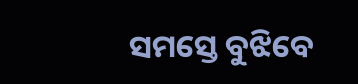ସମସ୍ତେ ବୁଝିବେ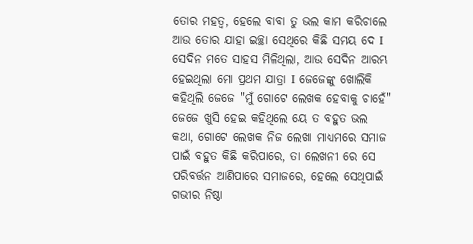ତୋର ମହତ୍ୱ, ହେଲେ ବାବା ତୁ ଭଲ କାମ କରିଚାଲେ ଆଉ ତୋର ଯାହା ଇଚ୍ଛା ସେଥିରେ କିଛି ସମୟ ଦେ I ସେଦିନ ମତେ ସାହସ ମିଳିଥିଲା, ଆଉ ସେଦିନ ଆରମ୍ଭ ହେଇଥିଲା ମୋ ପ୍ରଥମ ଯାତ୍ରା I ଜେଜେଙ୍କୁ ଖୋଲିକି କହିଥିଲି ଜେଜେ "ମୁଁ ଗୋଟେ ଲେଖକ ହେବାକୁ ଚାହେଁ" ଜେଜେ ଖୁସି ହେଇ କହିଥିଲେ ୟେ ତ ବହୁତ ଭଲ କଥା, ଗୋଟେ ଲେଖକ ନିଜ ଲେଖା ମାଧ୍ୟମରେ ସମାଜ ପାଇଁ ବହୁତ କିଛି କରିପାରେ, ତା ଲେଖନୀ ରେ ସେ ପରିବର୍ତ୍ତନ ଆଣିପାରେ ସମାଜରେ, ହେଲେ ସେଥିପାଇଁ ଗଭୀର ନିଷ୍ଠା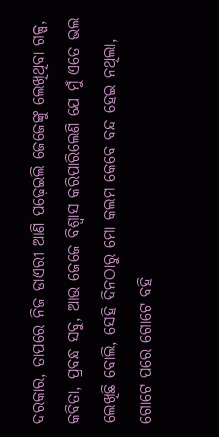ଦରକାର, ତାପରେ ନିଜ ଡାଏରୀ ଆଣି ପଢ଼େଇଲି ଜେଜେଙ୍କୁ ଲେଖିଥିବା ଗଳ୍ପ, କବିତା, ପ୍ରବନ୍ଧ ସବୁ, ଆଉ ଜେଜେ ବିଶ୍ୱାସ କରିପାରିଲେଣି ଯେ ମୁଁ ଏତେ ଭଲ ଲେଖିଛି ବୋଲି, ସେହି ଦିନଠାରୁ ମୋ କଲମ କେବେ ବନ୍ଦ ହେଇ ନଥିଲା, ଗୋଟେ ପରେ ଗୋଟେ ବହି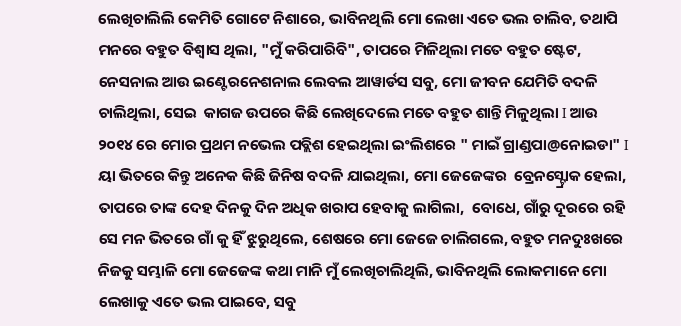ଲେଖିଚାଲିଲି କେମିତି ଗୋଟେ ନିଶାରେ, ଭାବିନଥିଲି ମୋ ଲେଖା ଏତେ ଭଲ ଚାଲିବ, ତଥାପି ମନରେ ବହୁତ ବିଶ୍ୱାସ ଥିଲା, "ମୁଁ କରିପାରିବି", ତାପରେ ମିଳିଥିଲା ମତେ ବହୁତ ଷ୍ଟେଟ, ନେସନାଲ ଆଉ ଇଣ୍ଟେରନେଶନାଲ ଲେବଲ ଆୱାର୍ଡସ ସବୁ, ମୋ ଜୀବନ ଯେମିତି ବଦଳି ଚାଲିଥିଲା, ସେଇ  କାଗଜ ଉପରେ କିଛି ଲେଖିଦେଲେ ମତେ ବହୁତ ଶାନ୍ତି ମିଳୁଥିଲା I ଆଉ ୨୦୧୪ ରେ ମୋର ପ୍ରଥମ ନଭେଲ ପବ୍ଲିଶ ହେଇଥିଲା ଇଂଲିଶରେ " ମାଇଁ ଗ୍ରାଣ୍ଡପା@ନୋଇଡା" I ୟା ଭିତରେ କିନ୍ତୁ ଅନେକ କିଛି ଜିନିଷ ବଦଳି ଯାଇଥିଲା, ମୋ ଜେଜେଙ୍କର  ବ୍ରେନସ୍ଟ୍ରୋକ ହେଲା, ତାପରେ ତାଙ୍କ ଦେହ ଦିନକୁ ଦିନ ଅଧିକ ଖରାପ ହେବାକୁ ଲାଗିଲା,  ବୋଧେ, ଗାଁରୁ ଦୂରରେ ରହି ସେ ମନ ଭିତରେ ଗାଁ କୁ ହିଁ ଝୁରୁଥିଲେ, ଶେଷରେ ମୋ ଜେଜେ ଚାଲିଗଲେ, ବହୁତ ମନଦୁଃଖରେ ନିଜକୁ ସମ୍ଭାଳି ମୋ ଜେଜେଙ୍କ କଥା ମାନି ମୁଁ ଲେଖିଚାଲିଥିଲି, ଭାବିନଥିଲି ଲୋକମାନେ ମୋ ଲେଖାକୁ ଏତେ ଭଲ ପାଇବେ, ସବୁ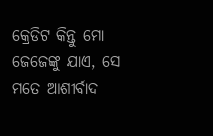କ୍ରେଡିଟ କିନ୍ତୁ ମୋ ଜେଜେଙ୍କୁ ଯାଏ, ସେ ମତେ ଆଶୀର୍ବାଦ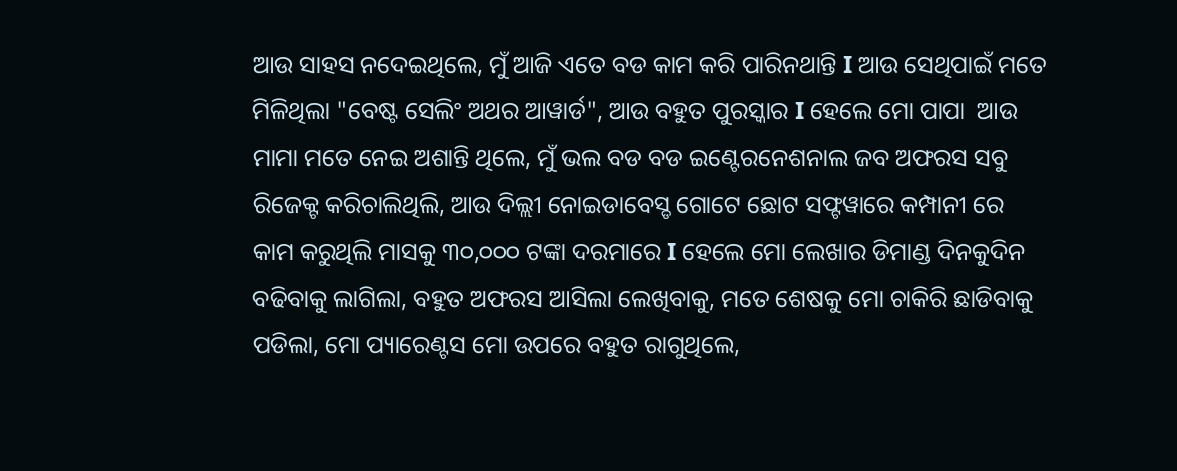ଆଉ ସାହସ ନଦେଇଥିଲେ, ମୁଁ ଆଜି ଏତେ ବଡ କାମ କରି ପାରିନଥାନ୍ତି I ଆଉ ସେଥିପାଇଁ ମତେ ମିଳିଥିଲା "ବେଷ୍ଟ ସେଲିଂ ଅଥର ଆୱାର୍ଡ", ଆଉ ବହୁତ ପୁରସ୍କାର I ହେଲେ ମୋ ପାପା  ଆଉ ମାମା ମତେ ନେଇ ଅଶାନ୍ତି ଥିଲେ, ମୁଁ ଭଲ ବଡ ବଡ ଇଣ୍ଟେରନେଶନାଲ ଜବ ଅଫରସ ସବୁ ରିଜେକ୍ଟ କରିଚାଲିଥିଲି, ଆଉ ଦିଲ୍ଲୀ ନୋଇଡାବେସ୍ଡ ଗୋଟେ ଛୋଟ ସଫ୍ଟୱାରେ କମ୍ପାନୀ ରେ କାମ କରୁଥିଲି ମାସକୁ ୩୦,୦୦୦ ଟଙ୍କା ଦରମାରେ I ହେଲେ ମୋ ଲେଖାର ଡିମାଣ୍ଡ ଦିନକୁଦିନ ବଢିବାକୁ ଲାଗିଲା, ବହୁତ ଅଫରସ ଆସିଲା ଲେଖିବାକୁ, ମତେ ଶେଷକୁ ମୋ ଚାକିରି ଛାଡିବାକୁ ପଡିଲା, ମୋ ପ୍ୟାରେଣ୍ଟସ ମୋ ଉପରେ ବହୁତ ରାଗୁଥିଲେ,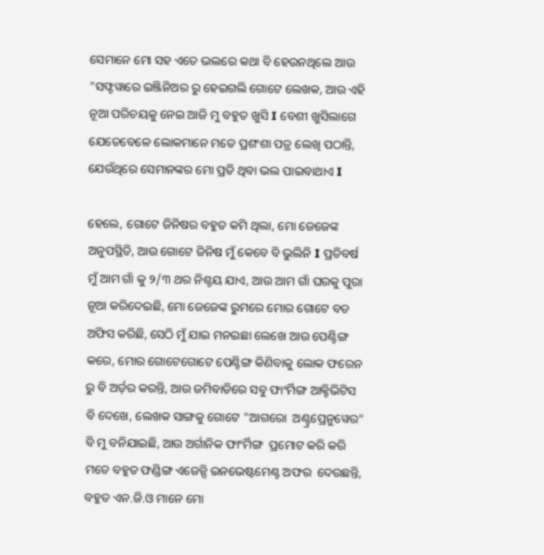ସେମାନେ ମୋ ସହ ଏତେ ଭଲରେ କଥା ବି ହେଉନଥିଲେ ଆଉ "ସଫ୍ଟୱାରେ ଇଞ୍ଜିନିଅର ରୁ ହେଇଗଲି ଗୋଟେ ଲେଖକ, ଆଉ ଏହି ନୂଆ ପରିଚୟକୁ ନେଇ ଆଜି ମୁ ବହୁତ ଖୁସି I ବେଶୀ ଖୁସିଲାଗେ ଯେତେବେଳେ ଲୋକମାନେ ମତେ ପ୍ରଶଂଶା ପତ୍ର ଲେଖି ପଠାନ୍ତି, ଯେଉଁଥିରେ ସେମାନଙ୍କର ମୋ ପ୍ରତି ଥିବା ଭଲ ପାଇବାଥାଏ I

ହେଲେ, ଗୋଟେ ଜିନିଷର ବହୁତ କମି ଥିଲା, ମୋ ଜେଜେଙ୍କ ଅନୁପସ୍ଥିତି, ଆଉ ଗୋଟେ ଜିନିଷ ମୁଁ କେବେ ବି ଭୁଲିନି I ପ୍ରତିବର୍ଷ ମୁଁ ଆମ ଗାଁ କୁ ୨/୩ ଥର ନିଶ୍ଚୟ ଯାଏ, ଆଉ ଆମ ଗାଁ ଘରକୁ ପୁରା ନୂଆ କରିଦେଇଛି, ମୋ ଜେଜେଙ୍କ ରୁମରେ ମୋର ଗୋଟେ ବଡ ଅଫିସ କରିଛି, ସେଠି ମୁଁ ଯାଇ ମନଇଛା ଲେଖେ ଆଉ ପେଣ୍ଟିଙ୍ଗ କରେ, ମୋର ଗୋଟେଗୋଟେ ପେଣ୍ଟିଙ୍ଗ କିଣିବାକୁ ଲୋକ ଫରେନ ରୁ ବି ଅର୍ଡ଼ର କରନ୍ତି, ଆଉ ଜମିବାଡିରେ ସବୁ ଫାଂର୍ମିଙ୍ଗ ଆକ୍ଟିଭିଟିସ ବି ଦେଖେ, ଲେଖକ ସାଙ୍ଗକୁ ଗୋଟେ "ଆଗରୋ  ଅଣ୍ଟ୍ରପ୍ରେନୁୱେର" ବି ମୁ ବନିଯାଇଛି, ଆଉ ଅର୍ଗାନିକ ଫାଂର୍ମିଙ୍ଗ  ପ୍ରମୋଟ କରି କରି ମତେ ବହୁତ ଫଣ୍ଡିଙ୍ଗ ଏଜେନ୍ସି ଇନଭେଷ୍ଟମେଣ୍ଟ ଅଫର  ଦେଉଛନ୍ତି, ବହୁତ ଏନ.ଜି.ଓ ମାନେ ମୋ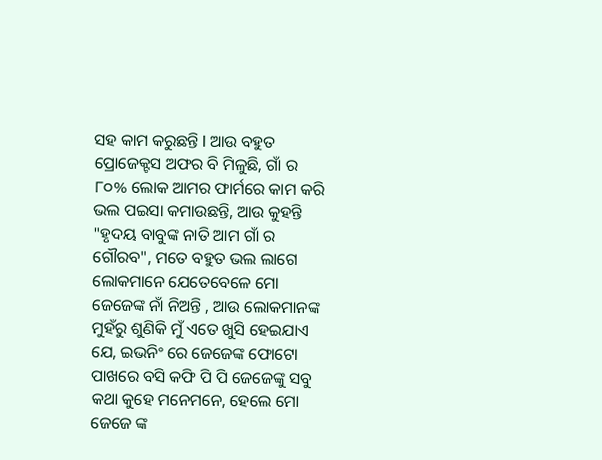ସହ କାମ କରୁଛନ୍ତି I ଆଉ ବହୁତ ପ୍ରୋଜେକ୍ଟସ ଅଫର ବି ମିଳୁଛି, ଗାଁ ର ୮୦% ଲୋକ ଆମର ଫାର୍ମରେ କାମ କରି ଭଲ ପଇସା କମାଉଛନ୍ତି, ଆଉ କୁହନ୍ତି "ହୃଦୟ ବାବୁଙ୍କ ନାତି ଆମ ଗାଁ ର ଗୌରବ", ମତେ ବହୁତ ଭଲ ଲାଗେ ଲୋକମାନେ ଯେତେବେଳେ ମୋ ଜେଜେଙ୍କ ନାଁ ନିଅନ୍ତି , ଆଉ ଲୋକମାନଙ୍କ ମୁହଁରୁ ଶୁଣିକି ମୁଁ ଏତେ ଖୁସି ହେଇଯାଏ ଯେ, ଇଭନିଂ ରେ ଜେଜେଙ୍କ ଫୋଟୋ ପାଖରେ ବସି କଫି ପି ପି ଜେଜେଙ୍କୁ ସବୁ କଥା କୁହେ ମନେମନେ, ହେଲେ ମୋ ଜେଜେ ଙ୍କ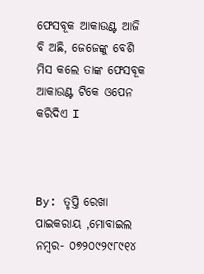ଫେସବୂକ ଆକାଉଣ୍ଟ ଆଜି ବି ଅଛି, ଜେଜେଙ୍କୁ ବେଶି ମିସ କଲେ ତାଙ୍କ ଫେସବୂକ ଆକାଉଣ୍ଟ ଟିକେ ଓପେନ କରିଦିଏ I



By: ତୃପ୍ତି ରେଖା ପାଇକରାୟ ,ମୋବାଇଲ ନମ୍ବର- ୦୭୨୦୯୨୯୮୯୧୪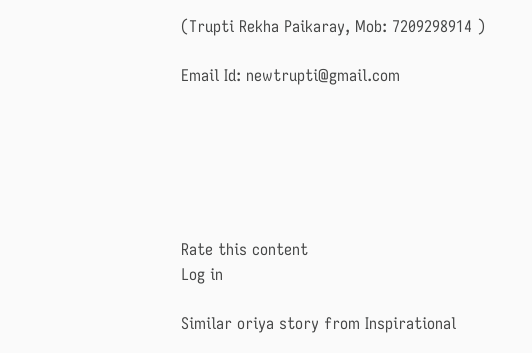(Trupti Rekha Paikaray, Mob: 7209298914 )

Email Id: newtrupti@gmail.com






Rate this content
Log in

Similar oriya story from Inspirational